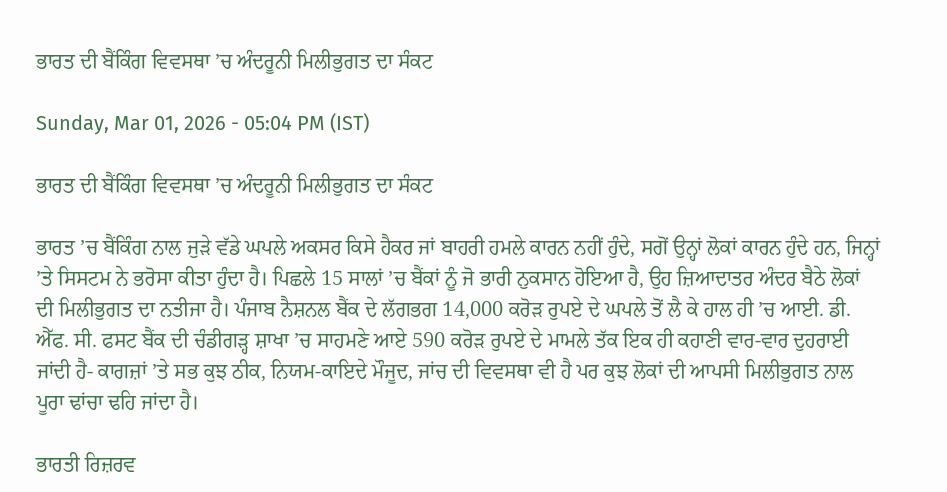ਭਾਰਤ ਦੀ ਬੈਂਕਿੰਗ ਵਿਵਸਥਾ ’ਚ ਅੰਦਰੂਨੀ ਮਿਲੀਭੁਗਤ ਦਾ ਸੰਕਟ

Sunday, Mar 01, 2026 - 05:04 PM (IST)

ਭਾਰਤ ਦੀ ਬੈਂਕਿੰਗ ਵਿਵਸਥਾ ’ਚ ਅੰਦਰੂਨੀ ਮਿਲੀਭੁਗਤ ਦਾ ਸੰਕਟ

ਭਾਰਤ ’ਚ ਬੈਂਕਿੰਗ ਨਾਲ ਜੁੜੇ ਵੱਡੇ ਘਪਲੇ ਅਕਸਰ ਕਿਸੇ ਹੈਕਰ ਜਾਂ ਬਾਹਰੀ ਹਮਲੇ ਕਾਰਨ ਨਹੀਂ ਹੁੰਦੇ, ਸਗੋਂ ਉਨ੍ਹਾਂ ਲੋਕਾਂ ਕਾਰਨ ਹੁੰਦੇ ਹਨ, ਜਿਨ੍ਹਾਂ ’ਤੇ ਸਿਸਟਮ ਨੇ ਭਰੋਸਾ ਕੀਤਾ ਹੁੰਦਾ ਹੈ। ਪਿਛਲੇ 15 ਸਾਲਾਂ ’ਚ ਬੈਂਕਾਂ ਨੂੰ ਜੋ ਭਾਰੀ ਨੁਕਸਾਨ ਹੋਇਆ ਹੈ, ਉਹ ਜ਼ਿਆਦਾਤਰ ਅੰਦਰ ਬੈਠੇ ਲੋਕਾਂ ਦੀ ਮਿਲੀਭੁਗਤ ਦਾ ਨਤੀਜਾ ਹੈ। ਪੰਜਾਬ ਨੈਸ਼ਨਲ ਬੈਂਕ ਦੇ ਲੱਗਭਗ 14,000 ਕਰੋੜ ਰੁਪਏ ਦੇ ਘਪਲੇ ਤੋਂ ਲੈ ਕੇ ਹਾਲ ਹੀ ’ਚ ਆਈ. ਡੀ. ਐੱਫ. ਸੀ. ਫਸਟ ਬੈਂਕ ਦੀ ਚੰਡੀਗੜ੍ਹ ਸ਼ਾਖਾ ’ਚ ਸਾਹਮਣੇ ਆਏ 590 ਕਰੋੜ ਰੁਪਏ ਦੇ ਮਾਮਲੇ ਤੱਕ ਇਕ ਹੀ ਕਹਾਣੀ ਵਾਰ-ਵਾਰ ਦੁਹਰਾਈ ਜਾਂਦੀ ਹੈ- ਕਾਗਜ਼ਾਂ ’ਤੇ ਸਭ ਕੁਝ ਠੀਕ, ਨਿਯਮ-ਕਾਇਦੇ ਮੌਜੂਦ, ਜਾਂਚ ਦੀ ਵਿਵਸਥਾ ਵੀ ਹੈ ਪਰ ਕੁਝ ਲੋਕਾਂ ਦੀ ਆਪਸੀ ਮਿਲੀਭੁਗਤ ਨਾਲ ਪੂਰਾ ਢਾਂਚਾ ਢਹਿ ਜਾਂਦਾ ਹੈ।

ਭਾਰਤੀ ਰਿਜ਼ਰਵ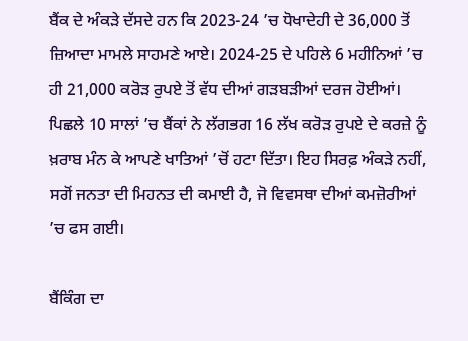ਬੈਂਕ ਦੇ ਅੰਕੜੇ ਦੱਸਦੇ ਹਨ ਕਿ 2023-24 ’ਚ ਧੋਖਾਦੇਹੀ ਦੇ 36,000 ਤੋਂ ਜ਼ਿਆਦਾ ਮਾਮਲੇ ਸਾਹਮਣੇ ਆਏ। 2024-25 ਦੇ ਪਹਿਲੇ 6 ਮਹੀਨਿਆਂ ’ਚ ਹੀ 21,000 ਕਰੋੜ ਰੁਪਏ ਤੋਂ ਵੱਧ ਦੀਆਂ ਗੜਬੜੀਆਂ ਦਰਜ ਹੋਈਆਂ। ਪਿਛਲੇ 10 ਸਾਲਾਂ ’ਚ ਬੈਂਕਾਂ ਨੇ ਲੱਗਭਗ 16 ਲੱਖ ਕਰੋੜ ਰੁਪਏ ਦੇ ਕਰਜ਼ੇ ਨੂੰ ਖ਼ਰਾਬ ਮੰਨ ਕੇ ਆਪਣੇ ਖਾਤਿਆਂ ’ਚੋਂ ਹਟਾ ਦਿੱਤਾ। ਇਹ ਸਿਰਫ਼ ਅੰਕੜੇ ਨਹੀਂ, ਸਗੋਂ ਜਨਤਾ ਦੀ ਮਿਹਨਤ ਦੀ ਕਮਾਈ ਹੈ, ਜੋ ਵਿਵਸਥਾ ਦੀਆਂ ਕਮਜ਼ੋਰੀਆਂ ’ਚ ਫਸ ਗਈ।

ਬੈਂਕਿੰਗ ਦਾ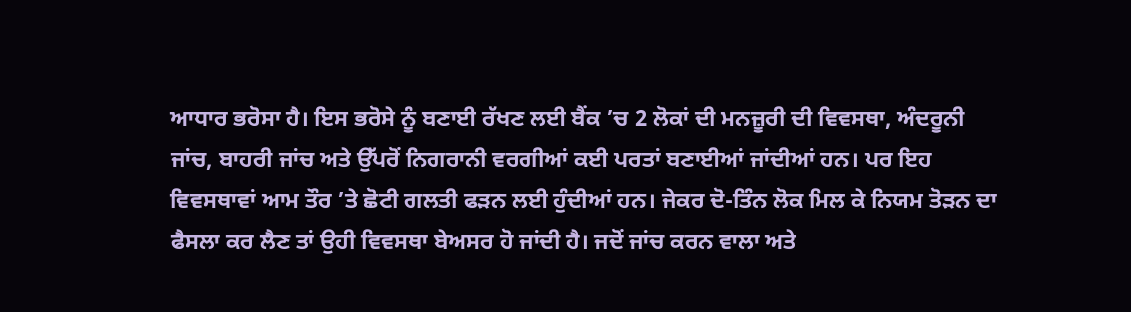ਆਧਾਰ ਭਰੋਸਾ ਹੈ। ਇਸ ਭਰੋਸੇ ਨੂੰ ਬਣਾਈ ਰੱਖਣ ਲਈ ਬੈਂਕ ’ਚ 2 ਲੋਕਾਂ ਦੀ ਮਨਜ਼ੂਰੀ ਦੀ ਵਿਵਸਥਾ, ਅੰਦਰੂਨੀ ਜਾਂਚ, ਬਾਹਰੀ ਜਾਂਚ ਅਤੇ ਉੱਪਰੋਂ ਨਿਗਰਾਨੀ ਵਰਗੀਆਂ ਕਈ ਪਰਤਾਂ ਬਣਾਈਆਂ ਜਾਂਦੀਆਂ ਹਨ। ਪਰ ਇਹ ਵਿਵਸਥਾਵਾਂ ਆਮ ਤੌਰ ’ਤੇ ਛੋਟੀ ਗਲਤੀ ਫੜਨ ਲਈ ਹੁੰਦੀਆਂ ਹਨ। ਜੇਕਰ ਦੋ-ਤਿੰਨ ਲੋਕ ਮਿਲ ਕੇ ਨਿਯਮ ਤੋੜਨ ਦਾ ਫੈਸਲਾ ਕਰ ਲੈਣ ਤਾਂ ਉਹੀ ਵਿਵਸਥਾ ਬੇਅਸਰ ਹੋ ਜਾਂਦੀ ਹੈ। ਜਦੋਂ ਜਾਂਚ ਕਰਨ ਵਾਲਾ ਅਤੇ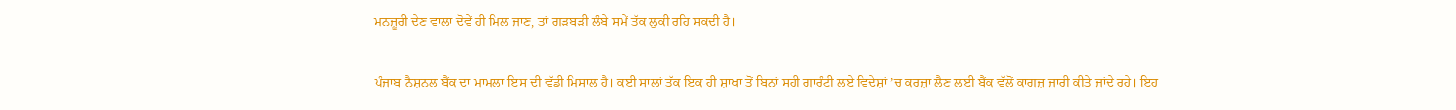ਮਨਜ਼ੂਰੀ ਦੇਣ ਵਾਲਾ ਦੋਵੇਂ ਹੀ ਮਿਲ ਜਾਣ, ਤਾਂ ਗੜਬੜੀ ਲੰਬੇ ਸਮੇਂ ਤੱਕ ਲੁਕੀ ਰਹਿ ਸਕਦੀ ਹੈ।

ਪੰਜਾਬ ਨੈਸ਼ਨਲ ਬੈਂਕ ਦਾ ਮਾਮਲਾ ਇਸ ਦੀ ਵੱਡੀ ਮਿਸਾਲ ਹੈ। ਕਈ ਸਾਲਾਂ ਤੱਕ ਇਕ ਹੀ ਸ਼ਾਖਾ ਤੋਂ ਬਿਨਾਂ ਸਹੀ ਗਾਰੰਟੀ ਲਏ ਵਿਦੇਸ਼ਾਂ ’ਚ ਕਰਜ਼ਾ ਲੈਣ ਲਈ ਬੈਂਕ ਵੱਲੋਂ ਕਾਗਜ਼ ਜਾਰੀ ਕੀਤੇ ਜਾਂਦੇ ਰਹੇ। ਇਹ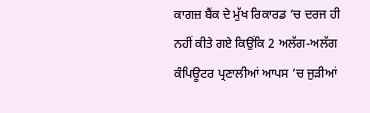ਕਾਗਜ਼ ਬੈਂਕ ਦੇ ਮੁੱਖ ਰਿਕਾਰਡ ’ਚ ਦਰਜ ਹੀ ਨਹੀਂ ਕੀਤੇ ਗਏ ਕਿਉਂਕਿ 2 ਅਲੱਗ-ਅਲੱਗ ਕੰਪਿਊਟਰ ਪ੍ਰਣਾਲੀਆਂ ਆਪਸ ’ਚ ਜੁੜੀਆਂ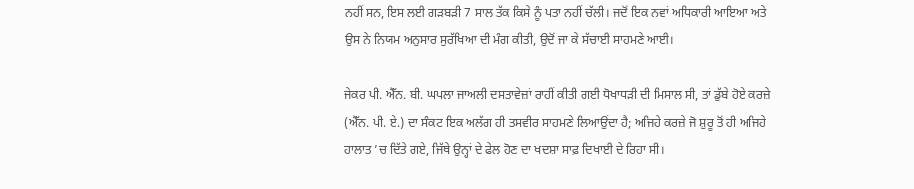ਨਹੀਂ ਸਨ, ਇਸ ਲਈ ਗੜਬੜੀ 7 ਸਾਲ ਤੱਕ ਕਿਸੇ ਨੂੰ ਪਤਾ ਨਹੀਂ ਚੱਲੀ। ਜਦੋਂ ਇਕ ਨਵਾਂ ਅਧਿਕਾਰੀ ਆਇਆ ਅਤੇ ਉਸ ਨੇ ਨਿਯਮ ਅਨੁਸਾਰ ਸੁਰੱਖਿਆ ਦੀ ਮੰਗ ਕੀਤੀ, ਉਦੋਂ ਜਾ ਕੇ ਸੱਚਾਈ ਸਾਹਮਣੇ ਆਈ।

ਜੇਕਰ ਪੀ. ਐੱਨ. ਬੀ. ਘਪਲਾ ਜਾਅਲੀ ਦਸਤਾਵੇਜ਼ਾਂ ਰਾਹੀਂ ਕੀਤੀ ਗਈ ਧੋਖਾਧੜੀ ਦੀ ਮਿਸਾਲ ਸੀ, ਤਾਂ ਡੁੱਬੇ ਹੋਏ ਕਰਜ਼ੇ (ਐੱਨ. ਪੀ. ਏ.) ਦਾ ਸੰਕਟ ਇਕ ਅਲੱਗ ਹੀ ਤਸਵੀਰ ਸਾਹਮਣੇ ਲਿਆਉਂਦਾ ਹੈ; ਅਜਿਹੇ ਕਰਜ਼ੇ ਜੋ ਸ਼ੁਰੂ ਤੋਂ ਹੀ ਅਜਿਹੇ ਹਾਲਾਤ ’ਚ ਦਿੱਤੇ ਗਏ, ਜਿੱਥੇ ਉਨ੍ਹਾਂ ਦੇ ਫੇਲ ਹੋਣ ਦਾ ਖਦਸ਼ਾ ਸਾਫ਼ ਦਿਖਾਈ ਦੇ ਰਿਹਾ ਸੀ।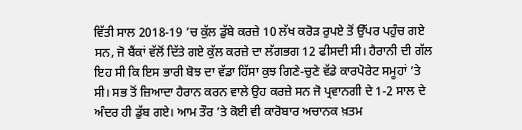ਵਿੱਤੀ ਸਾਲ 2018-19 ’ਚ ਕੁੱਲ ਡੁੱਬੇ ਕਰਜ਼ੇ 10 ਲੱਖ ਕਰੋੜ ਰੁਪਏ ਤੋਂ ਉੱਪਰ ਪਹੁੰਚ ਗਏ ਸਨ, ਜੋ ਬੈਂਕਾਂ ਵੱਲੋਂ ਦਿੱਤੇ ਗਏ ਕੁੱਲ ਕਰਜ਼ੇ ਦਾ ਲੱਗਭਗ 12 ਫੀਸਦੀ ਸੀ। ਹੈਰਾਨੀ ਦੀ ਗੱਲ ਇਹ ਸੀ ਕਿ ਇਸ ਭਾਰੀ ਬੋਝ ਦਾ ਵੱਡਾ ਹਿੱਸਾ ਕੁਝ ਗਿਣੇ-ਚੁਣੇ ਵੱਡੇ ਕਾਰਪੋਰੇਟ ਸਮੂਹਾਂ ’ਤੇ ਸੀ। ਸਭ ਤੋਂ ਜ਼ਿਆਦਾ ਹੈਰਾਨ ਕਰਨ ਵਾਲੇ ਉਹ ਕਰਜ਼ੇ ਸਨ ਜੋ ਪ੍ਰਵਾਨਗੀ ਦੇ 1-2 ਸਾਲ ਦੇ ਅੰਦਰ ਹੀ ਡੁੱਬ ਗਏ। ਆਮ ਤੌਰ ’ਤੇ ਕੋਈ ਵੀ ਕਾਰੋਬਾਰ ਅਚਾਨਕ ਖ਼ਤਮ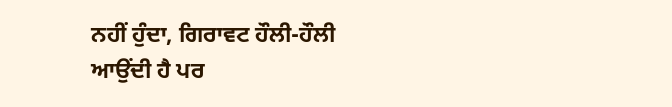ਨਹੀਂ ਹੁੰਦਾ, ਗਿਰਾਵਟ ਹੌਲੀ-ਹੌਲੀ ਆਉਂਦੀ ਹੈ ਪਰ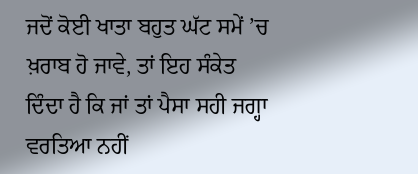ਜਦੋਂ ਕੋਈ ਖਾਤਾ ਬਹੁਤ ਘੱਟ ਸਮੇਂ ’ਚ ਖ਼ਰਾਬ ਹੋ ਜਾਵੇ, ਤਾਂ ਇਹ ਸੰਕੇਤ ਦਿੰਦਾ ਹੈ ਕਿ ਜਾਂ ਤਾਂ ਪੈਸਾ ਸਹੀ ਜਗ੍ਹਾ ਵਰਤਿਆ ਨਹੀਂ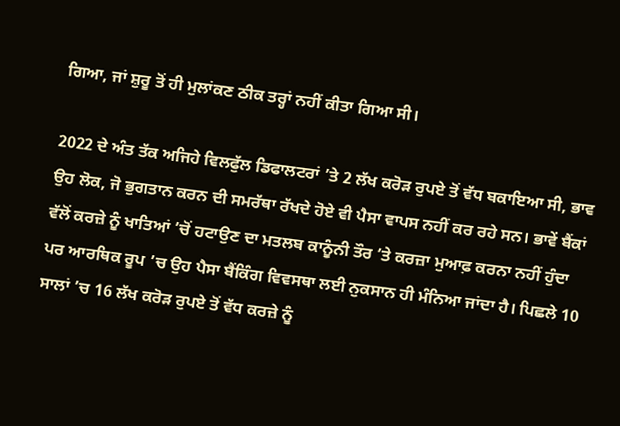ਗਿਆ, ਜਾਂ ਸ਼ੁਰੂ ਤੋਂ ਹੀ ਮੁਲਾਂਕਣ ਠੀਕ ਤਰ੍ਹਾਂ ਨਹੀਂ ਕੀਤਾ ਗਿਆ ਸੀ।

2022 ਦੇ ਅੰਤ ਤੱਕ ਅਜਿਹੇ ਵਿਲਫੁੱਲ ਡਿਫਾਲਟਰਾਂ ’ਤੇ 2 ਲੱਖ ਕਰੋੜ ਰੁਪਏ ਤੋਂ ਵੱਧ ਬਕਾਇਆ ਸੀ, ਭਾਵ ਉਹ ਲੋਕ, ਜੋ ਭੁਗਤਾਨ ਕਰਨ ਦੀ ਸਮਰੱਥਾ ਰੱਖਦੇ ਹੋਏ ਵੀ ਪੈਸਾ ਵਾਪਸ ਨਹੀਂ ਕਰ ਰਹੇ ਸਨ। ਭਾਵੇਂ ਬੈਂਕਾਂ ਵੱਲੋਂ ਕਰਜ਼ੇ ਨੂੰ ਖਾਤਿਆਂ ’ਚੋਂ ਹਟਾਉਣ ਦਾ ਮਤਲਬ ਕਾਨੂੰਨੀ ਤੌਰ ’ਤੇ ਕਰਜ਼ਾ ਮੁਆਫ਼ ਕਰਨਾ ਨਹੀਂ ਹੁੰਦਾ ਪਰ ਆਰਥਿਕ ਰੂਪ ’ਚ ਉਹ ਪੈਸਾ ਬੈਂਕਿੰਗ ਵਿਵਸਥਾ ਲਈ ਨੁਕਸਾਨ ਹੀ ਮੰਨਿਆ ਜਾਂਦਾ ਹੈ। ਪਿਛਲੇ 10 ਸਾਲਾਂ ’ਚ 16 ਲੱਖ ਕਰੋੜ ਰੁਪਏ ਤੋਂ ਵੱਧ ਕਰਜ਼ੇ ਨੂੰ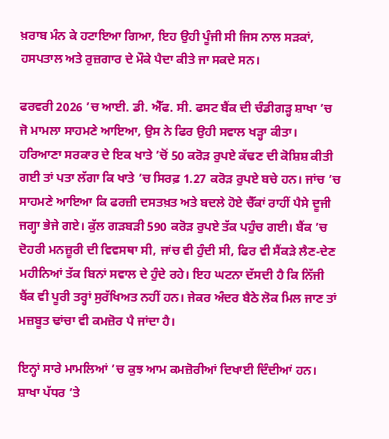ਖ਼ਰਾਬ ਮੰਨ ਕੇ ਹਟਾਇਆ ਗਿਆ, ਇਹ ਉਹੀ ਪੂੰਜੀ ਸੀ ਜਿਸ ਨਾਲ ਸੜਕਾਂ, ਹਸਪਤਾਲ ਅਤੇ ਰੁਜ਼ਗਾਰ ਦੇ ਮੌਕੇ ਪੈਦਾ ਕੀਤੇ ਜਾ ਸਕਦੇ ਸਨ।

ਫਰਵਰੀ 2026 ’ਚ ਆਈ. ਡੀ. ਐੱਫ. ਸੀ. ਫਸਟ ਬੈਂਕ ਦੀ ਚੰਡੀਗੜ੍ਹ ਸ਼ਾਖਾ ’ਚ ਜੋ ਮਾਮਲਾ ਸਾਹਮਣੇ ਆਇਆ, ਉਸ ਨੇ ਫਿਰ ਉਹੀ ਸਵਾਲ ਖੜ੍ਹਾ ਕੀਤਾ। ਹਰਿਆਣਾ ਸਰਕਾਰ ਦੇ ਇਕ ਖਾਤੇ ’ਚੋਂ 50 ਕਰੋੜ ਰੁਪਏ ਕੱਢਣ ਦੀ ਕੋਸ਼ਿਸ਼ ਕੀਤੀ ਗਈ ਤਾਂ ਪਤਾ ਲੱਗਾ ਕਿ ਖਾਤੇ ’ਚ ਸਿਰਫ਼ 1.27 ਕਰੋੜ ਰੁਪਏ ਬਚੇ ਹਨ। ਜਾਂਚ ’ਚ ਸਾਹਮਣੇ ਆਇਆ ਕਿ ਫਰਜ਼ੀ ਦਸਤਖ਼ਤ ਅਤੇ ਬਦਲੇ ਹੋਏ ਚੈੱਕਾਂ ਰਾਹੀਂ ਪੈਸੇ ਦੂਜੀ ਜਗ੍ਹਾ ਭੇਜੇ ਗਏ। ਕੁੱਲ ਗੜਬੜੀ 590 ਕਰੋੜ ਰੁਪਏ ਤੱਕ ਪਹੁੰਚ ਗਈ। ਬੈਂਕ ’ਚ ਦੋਹਰੀ ਮਨਜ਼ੂਰੀ ਦੀ ਵਿਵਸਥਾ ਸੀ, ਜਾਂਚ ਵੀ ਹੁੰਦੀ ਸੀ, ਫਿਰ ਵੀ ਸੈਂਕੜੇ ਲੈਣ-ਦੇਣ ਮਹੀਨਿਆਂ ਤੱਕ ਬਿਨਾਂ ਸਵਾਲ ਦੇ ਹੁੰਦੇ ਰਹੇ। ਇਹ ਘਟਨਾ ਦੱਸਦੀ ਹੈ ਕਿ ਨਿੱਜੀ ਬੈਂਕ ਵੀ ਪੂਰੀ ਤਰ੍ਹਾਂ ਸੁਰੱਖਿਅਤ ਨਹੀਂ ਹਨ। ਜੇਕਰ ਅੰਦਰ ਬੈਠੇ ਲੋਕ ਮਿਲ ਜਾਣ ਤਾਂ ਮਜ਼ਬੂਤ ਢਾਂਚਾ ਵੀ ਕਮਜ਼ੋਰ ਪੈ ਜਾਂਦਾ ਹੈ।

ਇਨ੍ਹਾਂ ਸਾਰੇ ਮਾਮਲਿਆਂ ’ਚ ਕੁਝ ਆਮ ਕਮਜ਼ੋਰੀਆਂ ਦਿਖਾਈ ਦਿੰਦੀਆਂ ਹਨ। ਸ਼ਾਖਾ ਪੱਧਰ ’ਤੇ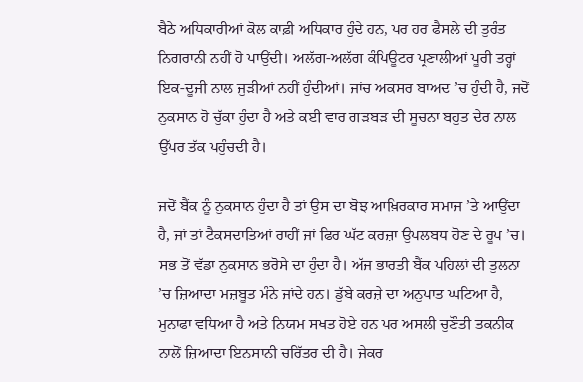ਬੈਠੇ ਅਧਿਕਾਰੀਆਂ ਕੋਲ ਕਾਫ਼ੀ ਅਧਿਕਾਰ ਹੁੰਦੇ ਹਨ, ਪਰ ਹਰ ਫੈਸਲੇ ਦੀ ਤੁਰੰਤ ਨਿਗਰਾਨੀ ਨਹੀਂ ਹੋ ਪਾਉਂਦੀ। ਅਲੱਗ-ਅਲੱਗ ਕੰਪਿਊਟਰ ਪ੍ਰਣਾਲੀਆਂ ਪੂਰੀ ਤਰ੍ਹਾਂ ਇਕ-ਦੂਜੀ ਨਾਲ ਜੁੜੀਆਂ ਨਹੀਂ ਹੁੰਦੀਆਂ। ਜਾਂਚ ਅਕਸਰ ਬਾਅਦ ’ਚ ਹੁੰਦੀ ਹੈ, ਜਦੋਂ ਨੁਕਸਾਨ ਹੋ ਚੁੱਕਾ ਹੁੰਦਾ ਹੈ ਅਤੇ ਕਈ ਵਾਰ ਗੜਬੜ ਦੀ ਸੂਚਨਾ ਬਹੁਤ ਦੇਰ ਨਾਲ ਉੱਪਰ ਤੱਕ ਪਹੁੰਚਦੀ ਹੈ।

ਜਦੋਂ ਬੈਂਕ ਨੂੰ ਨੁਕਸਾਨ ਹੁੰਦਾ ਹੈ ਤਾਂ ਉਸ ਦਾ ਬੋਝ ਆਖ਼ਿਰਕਾਰ ਸਮਾਜ ’ਤੇ ਆਉਂਦਾ ਹੈ, ਜਾਂ ਤਾਂ ਟੈਕਸਦਾਤਿਆਂ ਰਾਹੀਂ ਜਾਂ ਫਿਰ ਘੱਟ ਕਰਜ਼ਾ ਉਪਲਬਧ ਹੋਣ ਦੇ ਰੂਪ ’ਚ। ਸਭ ਤੋਂ ਵੱਡਾ ਨੁਕਸਾਨ ਭਰੋਸੇ ਦਾ ਹੁੰਦਾ ਹੈ। ਅੱਜ ਭਾਰਤੀ ਬੈਂਕ ਪਹਿਲਾਂ ਦੀ ਤੁਲਨਾ ’ਚ ਜ਼ਿਆਦਾ ਮਜ਼ਬੂਤ ਮੰਨੇ ਜਾਂਦੇ ਹਨ। ਡੁੱਬੇ ਕਰਜ਼ੇ ਦਾ ਅਨੁਪਾਤ ਘਟਿਆ ਹੈ, ਮੁਨਾਫਾ ਵਧਿਆ ਹੈ ਅਤੇ ਨਿਯਮ ਸਖਤ ਹੋਏ ਹਨ ਪਰ ਅਸਲੀ ਚੁਣੌਤੀ ਤਕਨੀਕ ਨਾਲੋਂ ਜ਼ਿਆਦਾ ਇਨਸਾਨੀ ਚਰਿੱਤਰ ਦੀ ਹੈ। ਜੇਕਰ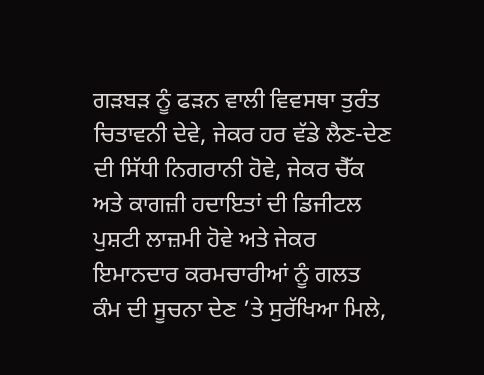ਗੜਬੜ ਨੂੰ ਫੜਨ ਵਾਲੀ ਵਿਵਸਥਾ ਤੁਰੰਤ ਚਿਤਾਵਨੀ ਦੇਵੇ, ਜੇਕਰ ਹਰ ਵੱਡੇ ਲੈਣ-ਦੇਣ ਦੀ ਸਿੱਧੀ ਨਿਗਰਾਨੀ ਹੋਵੇ, ਜੇਕਰ ਚੈੱਕ ਅਤੇ ਕਾਗਜ਼ੀ ਹਦਾਇਤਾਂ ਦੀ ਡਿਜੀਟਲ ਪੁਸ਼ਟੀ ਲਾਜ਼ਮੀ ਹੋਵੇ ਅਤੇ ਜੇਕਰ ਇਮਾਨਦਾਰ ਕਰਮਚਾਰੀਆਂ ਨੂੰ ਗਲਤ ਕੰਮ ਦੀ ਸੂਚਨਾ ਦੇਣ ’ਤੇ ਸੁਰੱਖਿਆ ਮਿਲੇ,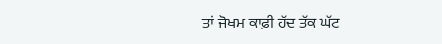ਤਾਂ ਜੋਖਮ ਕਾਫ਼ੀ ਹੱਦ ਤੱਕ ਘੱਟ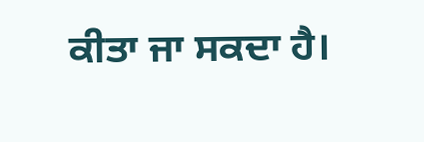ਕੀਤਾ ਜਾ ਸਕਦਾ ਹੈ।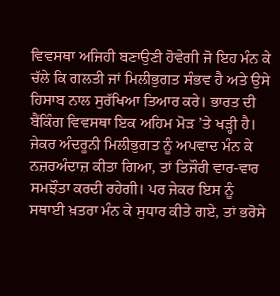ਵਿਵਸਥਾ ਅਜਿਹੀ ਬਣਾਉਣੀ ਹੋਵੇਗੀ ਜੋ ਇਹ ਮੰਨ ਕੇ ਚੱਲੇ ਕਿ ਗਲਤੀ ਜਾਂ ਮਿਲੀਭੁਗਤ ਸੰਭਵ ਹੈ ਅਤੇ ਉਸੇ ਹਿਸਾਬ ਨਾਲ ਸੁਰੱਖਿਆ ਤਿਆਰ ਕਰੇ। ਭਾਰਤ ਦੀ ਬੈਂਕਿੰਗ ਵਿਵਸਥਾ ਇਕ ਅਹਿਮ ਮੋੜ ’ਤੇ ਖੜ੍ਹੀ ਹੈ। ਜੇਕਰ ਅੰਦਰੂਨੀ ਮਿਲੀਭੁਗਤ ਨੂੰ ਅਪਵਾਦ ਮੰਨ ਕੇ ਨਜ਼ਰਅੰਦਾਜ਼ ਕੀਤਾ ਗਿਆ, ਤਾਂ ਤਿਜੌਰੀ ਵਾਰ-ਵਾਰ ਸਮਝੌਤਾ ਕਰਦੀ ਰਹੇਗੀ। ਪਰ ਜੇਕਰ ਇਸ ਨੂੰ ਸਥਾਈ ਖ਼ਤਰਾ ਮੰਨ ਕੇ ਸੁਧਾਰ ਕੀਤੇ ਗਏ, ਤਾਂ ਭਰੋਸੇ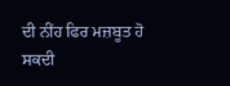ਦੀ ਨੀਂਹ ਫਿਰ ਮਜ਼ਬੂਤ ਹੋ ਸਕਦੀ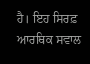ਹੈ। ਇਹ ਸਿਰਫ਼ ਆਰਥਿਕ ਸਵਾਲ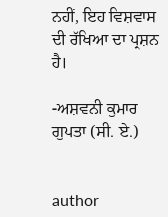ਨਹੀਂ, ਇਹ ਵਿਸ਼ਵਾਸ ਦੀ ਰੱਖਿਆ ਦਾ ਪ੍ਰਸ਼ਨ ਹੈ।

-ਅਸ਼ਵਨੀ ਕੁਮਾਰ ਗੁਪਤਾ (ਸੀ. ਏ.)


author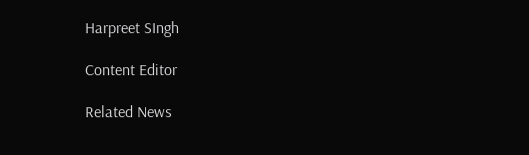Harpreet SIngh

Content Editor

Related News